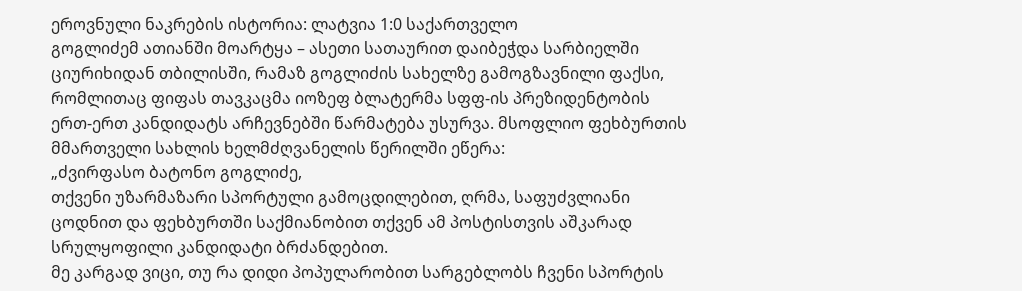ეროვნული ნაკრების ისტორია: ლატვია 1:0 საქართველო
გოგლიძემ ათიანში მოარტყა – ასეთი სათაურით დაიბეჭდა სარბიელში ციურიხიდან თბილისში, რამაზ გოგლიძის სახელზე გამოგზავნილი ფაქსი, რომლითაც ფიფას თავკაცმა იოზეფ ბლატერმა სფფ-ის პრეზიდენტობის ერთ-ერთ კანდიდატს არჩევნებში წარმატება უსურვა. მსოფლიო ფეხბურთის მმართველი სახლის ხელმძღვანელის წერილში ეწერა:
„ძვირფასო ბატონო გოგლიძე,
თქვენი უზარმაზარი სპორტული გამოცდილებით, ღრმა, საფუძვლიანი ცოდნით და ფეხბურთში საქმიანობით თქვენ ამ პოსტისთვის აშკარად სრულყოფილი კანდიდატი ბრძანდებით.
მე კარგად ვიცი, თუ რა დიდი პოპულარობით სარგებლობს ჩვენი სპორტის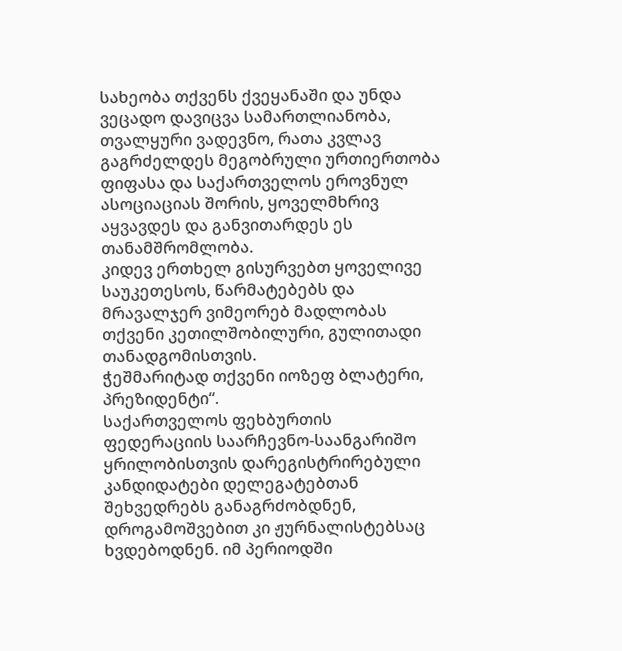სახეობა თქვენს ქვეყანაში და უნდა ვეცადო დავიცვა სამართლიანობა, თვალყური ვადევნო, რათა კვლავ გაგრძელდეს მეგობრული ურთიერთობა ფიფასა და საქართველოს ეროვნულ ასოციაციას შორის, ყოველმხრივ აყვავდეს და განვითარდეს ეს თანამშრომლობა.
კიდევ ერთხელ გისურვებთ ყოველივე საუკეთესოს, წარმატებებს და მრავალჯერ ვიმეორებ მადლობას თქვენი კეთილშობილური, გულითადი თანადგომისთვის.
ჭეშმარიტად თქვენი იოზეფ ბლატერი, პრეზიდენტი“.
საქართველოს ფეხბურთის ფედერაციის საარჩევნო-საანგარიშო ყრილობისთვის დარეგისტრირებული კანდიდატები დელეგატებთან შეხვედრებს განაგრძობდნენ, დროგამოშვებით კი ჟურნალისტებსაც ხვდებოდნენ. იმ პერიოდში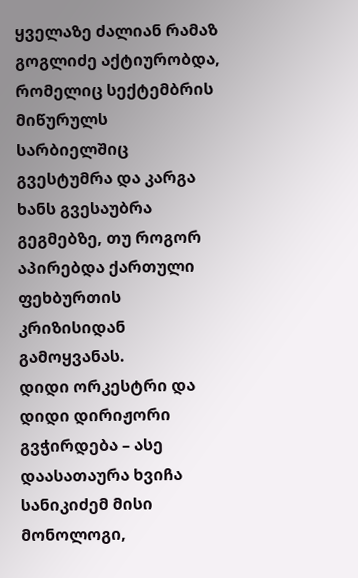ყველაზე ძალიან რამაზ გოგლიძე აქტიურობდა, რომელიც სექტემბრის მიწურულს სარბიელშიც გვესტუმრა და კარგა ხანს გვესაუბრა გეგმებზე, თუ როგორ აპირებდა ქართული ფეხბურთის კრიზისიდან გამოყვანას.
დიდი ორკესტრი და დიდი დირიჟორი გვჭირდება – ასე დაასათაურა ხვიჩა სანიკიძემ მისი მონოლოგი,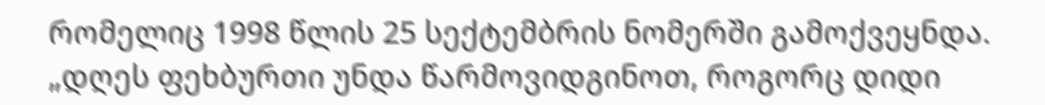რომელიც 1998 წლის 25 სექტემბრის ნომერში გამოქვეყნდა.
„დღეს ფეხბურთი უნდა წარმოვიდგინოთ, როგორც დიდი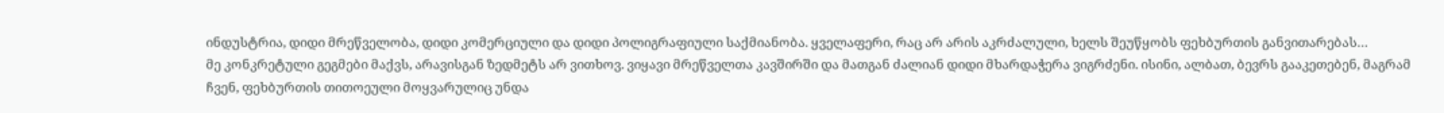ინდუსტრია, დიდი მრეწველობა, დიდი კომერციული და დიდი პოლიგრაფიული საქმიანობა. ყველაფერი, რაც არ არის აკრძალული, ხელს შეუწყობს ფეხბურთის განვითარებას…
მე კონკრეტული გეგმები მაქვს, არავისგან ზედმეტს არ ვითხოვ. ვიყავი მრეწველთა კავშირში და მათგან ძალიან დიდი მხარდაჭერა ვიგრძენი. ისინი, ალბათ, ბევრს გააკეთებენ, მაგრამ ჩვენ, ფეხბურთის თითოეული მოყვარულიც უნდა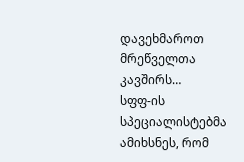დავეხმაროთ მრეწველთა კავშირს…
სფფ-ის სპეციალისტებმა ამიხსნეს, რომ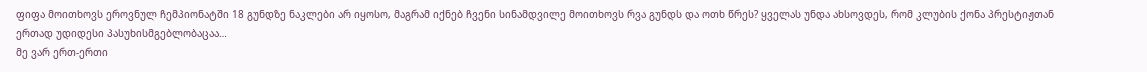ფიფა მოითხოვს ეროვნულ ჩემპიონატში 18 გუნდზე ნაკლები არ იყოსო, მაგრამ იქნებ ჩვენი სინამდვილე მოითხოვს რვა გუნდს და ოთხ წრეს? ყველას უნდა ახსოვდეს, რომ კლუბის ქონა პრესტიჟთან ერთად უდიდესი პასუხისმგებლობაცაა…
მე ვარ ერთ-ერთი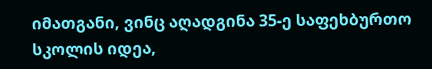იმათგანი, ვინც აღადგინა 35-ე საფეხბურთო სკოლის იდეა,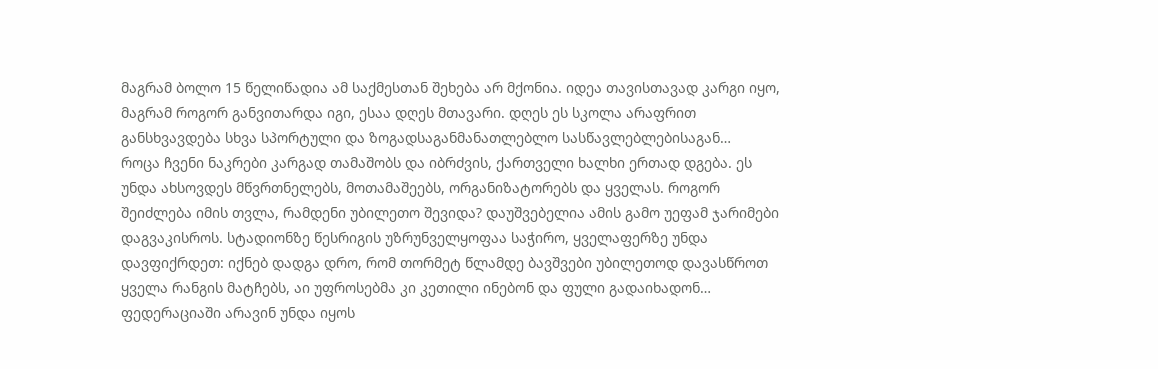მაგრამ ბოლო 15 წელიწადია ამ საქმესთან შეხება არ მქონია. იდეა თავისთავად კარგი იყო, მაგრამ როგორ განვითარდა იგი, ესაა დღეს მთავარი. დღეს ეს სკოლა არაფრით განსხვავდება სხვა სპორტული და ზოგადსაგანმანათლებლო სასწავლებლებისაგან…
როცა ჩვენი ნაკრები კარგად თამაშობს და იბრძვის, ქართველი ხალხი ერთად დგება. ეს უნდა ახსოვდეს მწვრთნელებს, მოთამაშეებს, ორგანიზატორებს და ყველას. როგორ შეიძლება იმის თვლა, რამდენი უბილეთო შევიდა? დაუშვებელია ამის გამო უეფამ ჯარიმები დაგვაკისროს. სტადიონზე წესრიგის უზრუნველყოფაა საჭირო, ყველაფერზე უნდა დავფიქრდეთ: იქნებ დადგა დრო, რომ თორმეტ წლამდე ბავშვები უბილეთოდ დავასწროთ ყველა რანგის მატჩებს, აი უფროსებმა კი კეთილი ინებონ და ფული გადაიხადონ…
ფედერაციაში არავინ უნდა იყოს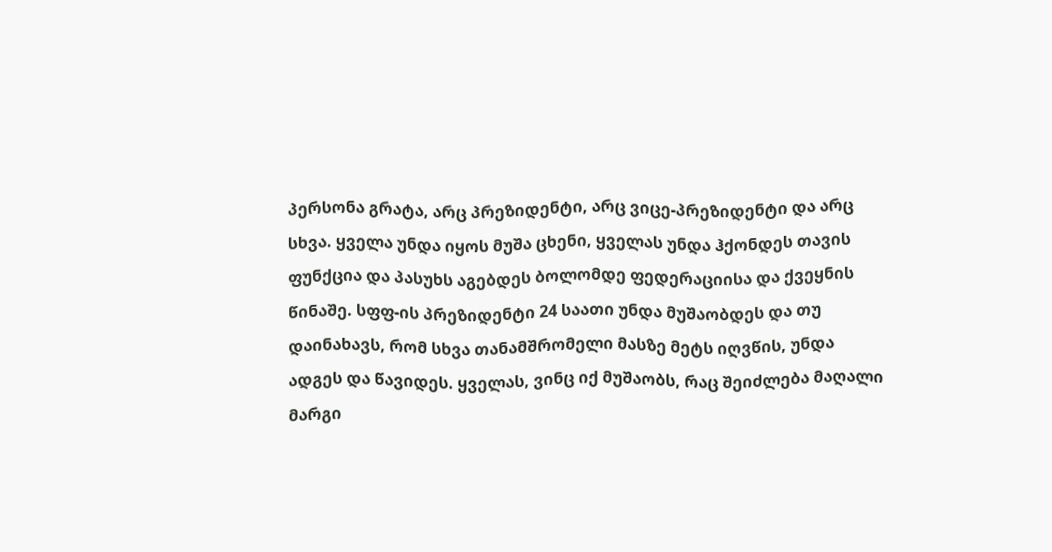პერსონა გრატა, არც პრეზიდენტი, არც ვიცე-პრეზიდენტი და არც სხვა. ყველა უნდა იყოს მუშა ცხენი, ყველას უნდა ჰქონდეს თავის ფუნქცია და პასუხს აგებდეს ბოლომდე ფედერაციისა და ქვეყნის წინაშე. სფფ-ის პრეზიდენტი 24 საათი უნდა მუშაობდეს და თუ დაინახავს, რომ სხვა თანამშრომელი მასზე მეტს იღვწის, უნდა ადგეს და წავიდეს. ყველას, ვინც იქ მუშაობს, რაც შეიძლება მაღალი მარგი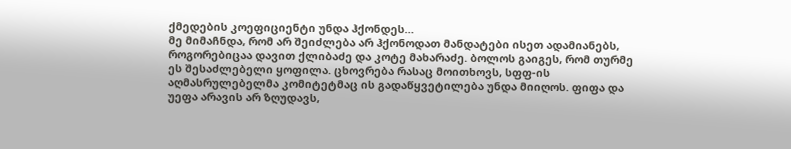ქმედების კოეფიციენტი უნდა ჰქონდეს…
მე მიმაჩნდა, რომ არ შეიძლება არ ჰქონოდათ მანდატები ისეთ ადამიანებს, როგორებიცაა დავით ქლიბაძე და კოტე მახარაძე. ბოლოს გაიგეს, რომ თურმე ეს შესაძლებელი ყოფილა. ცხოვრება რასაც მოითხოვს, სფფ-ის აღმასრულებელმა კომიტეტმაც ის გადაწყვეტილება უნდა მიიღოს. ფიფა და უეფა არავის არ ზღუდავს,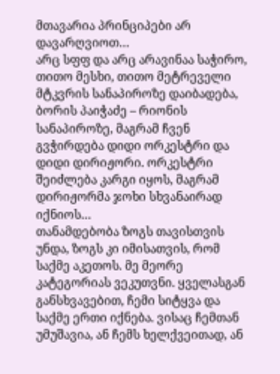მთავარია პრინციპები არ დავარღვიოთ…
არც სფფ და არც არავინაა საჭირო, თითო მესხი, თითო მეტრეველი მტკვრის სანაპიროზე დაიბადება, ბორის პაიჭაძე – რიონის სანაპიროზე, მაგრამ ჩვენ გვჭირდება დიდი ორკესტრი და დიდი დირიჟორი. ორკესტრი შეიძლება კარგი იყოს, მაგრამ დირიჟორმა ჯოხი სხვანაირად იქნიოს…
თანამდებობა ზოგს თავისთვის უნდა, ზოგს კი იმისათვის, რომ საქმე აკეთოს. მე მეორე კატეგორიას ვეკუთვნი. ყველასგან განსხვავებით, ჩემი სიტყვა და საქმე ერთი იქნება. ვისაც ჩემთან უმუშავია, ან ჩემს ხელქვეითად, ან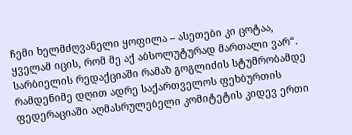ჩემი ხელმძღვანელი ყოფილა – ასეთები კი ცოტაა, ყველამ იცის, რომ მე აქ აბსოლუტურად მართალი ვარ“.
სარბიელის რედაქციაში რამაზ გოგლიძის სტუმრობამდე რამდენიმე დღით ადრე საქართველოს ფეხბურთის ფედერაციაში აღმასრულებელი კომიტეტის კიდევ ერთი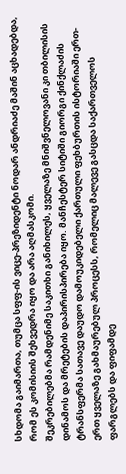სხდომა გაიმართა, თუმცა სფფ-ის ვიცე-პრეზიდენტი ნოდარ ანდრიაძე მაშინ აცხადებდა, რომ ეს კომისიის შეხვედრა იყო და არა აღმასკომი.
შეკრებილებმა რამდენიმე საკითხი განიხილეს, ყველაზე მნიშვნელოვანი კი თბილისის დინამოს და მრეტების დაპირისპირება იყო. მანჩესტერ სიტიში გიორგი ქინქლაძის ტრანსფერმა სათავე დაუდო დამოუკიდებელი ქართული ფეხბურთის ისტორიაში ერთ-ერთ ყველაზე გახმაურებულ პროცესს, რომელიც მალევე გასცდა საქართველოს ფარგლებს და ფიფამდე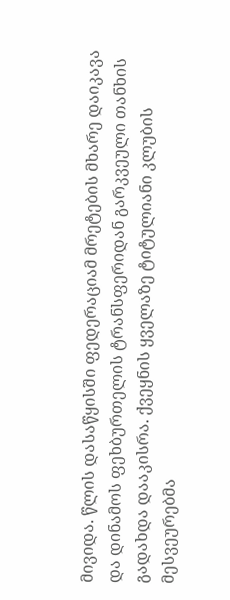მივიდა. წლის დასაწყისში ფედერაციამ მრეტების მხარე დაიკავა და დინამოს ფეხბურთელის ტრანსფერიდან გარკვეული თანხის გადახდა დააკისრა. ქვეყნის ყველაზე ტიტულიანი კლუბის მესვეურებმა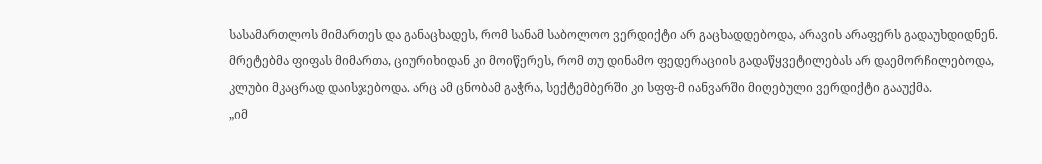სასამართლოს მიმართეს და განაცხადეს, რომ სანამ საბოლოო ვერდიქტი არ გაცხადდებოდა, არავის არაფერს გადაუხდიდნენ. მრეტებმა ფიფას მიმართა, ციურიხიდან კი მოიწერეს, რომ თუ დინამო ფედერაციის გადაწყვეტილებას არ დაემორჩილებოდა, კლუბი მკაცრად დაისჯებოდა. არც ამ ცნობამ გაჭრა, სექტემბერში კი სფფ-მ იანვარში მიღებული ვერდიქტი გააუქმა.
„იმ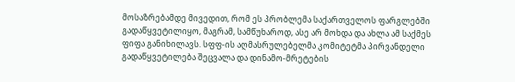მოსაზრებამდე მივედით, რომ ეს პრობლემა საქართველოს ფარგლებში გადაწყვეტილიყო, მაგრამ, სამწუხაროდ, ასე არ მოხდა და ახლა ამ საქმეს ფიფა განიხილავს. სფფ-ის აღმასრულებელმა კომიტეტმა პირვანდელი გადაწყვეტილება შეცვალა და დინამო-მრეტების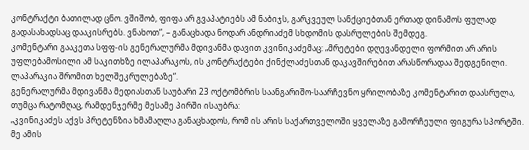კონტრაქტი ბათილად ცნო. ვშიშობ, ფიფა არ გვაპატიებს ამ ნაბიჯს, გარკვეულ სანქციებთან ერთად დინამოს ფულად გადასახადსაც დააკისრებს. ვნახოთ“, – განაცხადა ნოდარ ანდრიაძემ სხდომის დასრულების შემდეგ.
კომენტარი გააკეთა სფფ-ის გენერალურმა მდივანმა დავით კვინიკაძემაც: „მრეტები დღევანდელი ფორმით არ არის უფლებამოსილი ამ საკითხზე ილაპარაკოს, ის კონტრაქტები ქინქლაძესთან დაკავშირებით არასწორადაა შედგენილი. ლაპარაკია შრომით ხელშეკრულებაზე“.
გენერალურმა მდივანმა მედიასთან საუბარი 23 ოქტომბრის საანგარიშო-საარჩევნო ყრილობაზე კომენტარით დაასრულა, თუმცა რატომღაც, რამდენჯერმე მესამე პირში ისაუბრა:
„კვინიკაძეს აქვს პრეტენზია ხმამაღლა განაცხადოს, რომ ის არის საქართველოში ყველაზე გამორჩეული ფიგურა სპორტში. მე ამის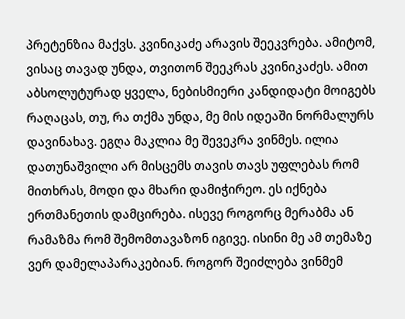პრეტენზია მაქვს. კვინიკაძე არავის შეეკვრება. ამიტომ, ვისაც თავად უნდა, თვითონ შეეკრას კვინიკაძეს. ამით აბსოლუტურად ყველა, ნებისმიერი კანდიდატი მოიგებს რაღაცას, თუ, რა თქმა უნდა, მე მის იდეაში ნორმალურს დავინახავ. ეგღა მაკლია მე შევეკრა ვინმეს. ილია დათუნაშვილი არ მისცემს თავის თავს უფლებას რომ მითხრას, მოდი და მხარი დამიჭირეო. ეს იქნება ერთმანეთის დამცირება. ისევე როგორც მერაბმა ან რამაზმა რომ შემომთავაზონ იგივე. ისინი მე ამ თემაზე ვერ დამელაპარაკებიან. როგორ შეიძლება ვინმემ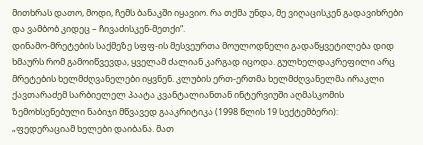მითხრას დათო, მოდი, ჩემს ბანაკში იყავიო. რა თქმა უნდა, მე ვიღაცისკენ გადავიხრები და ვამბობ კიდეც – ჩივაძისკენ-მეთქი“.
დინამო-მრეტების საქმეზე სფფ-ის მესვეურთა მოულოდნელი გადაწყვეტილება დიდ ხმაურს რომ გამოიწვევდა, ყველამ ძალიან კარგად იცოდა. გულხელდაკრეფილი არც მრეტების ხელმძღვანელები იყვნენ. კლუბის ერთ-ერთმა ხელმძღვანელმა ირაკლი ქავთარაძემ სარბიელელ პაატა კვანტალიანთან ინტერვიუში აღმასკომის ზემოხსენებული ნაბიჯი მწვავედ გააკრიტიკა (1998 წლის 19 სექტემბერი):
„ფედერაციამ ხელები დაიბანა. მათ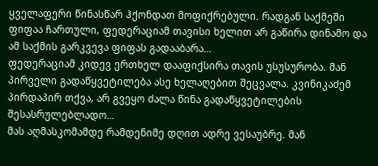ყველაფერი წინასწარ ჰქონდათ მოფიქრებული. რადგან საქმეში ფიფაა ჩართული, ფედერაციამ თავისი ხელით არ გაწირა დინამო და ამ საქმის გარკვევა ფიფას გადააბარა…
ფედერაციამ კიდევ ერთხელ დააფიქსირა თავის უსუსურობა. მან პირველი გადაწყვეტილება ასე ხელაღებით შეცვალა. კვინიკაძემ პირდაპირ თქვა, არ გვეყო ძალა წინა გადაწყვეტილების შესასრულებლადო…
მას აღმასკომამდე რამდენიმე დღით ადრე ვესაუბრე. მან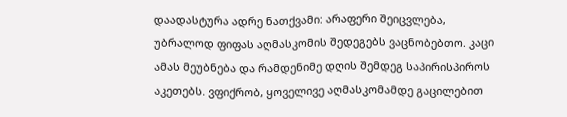დაადასტურა ადრე ნათქვამი: არაფერი შეიცვლება, უბრალოდ ფიფას აღმასკომის შედეგებს ვაცნობებთო. კაცი ამას მეუბნება და რამდენიმე დღის შემდეგ საპირისპიროს აკეთებს. ვფიქრობ, ყოველივე აღმასკომამდე გაცილებით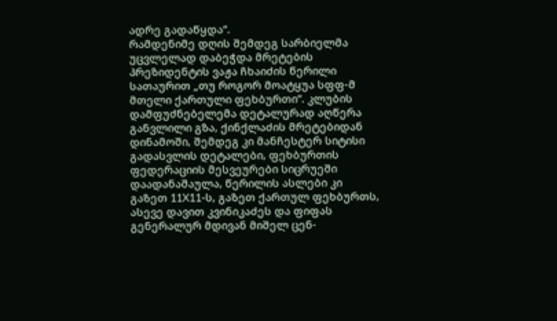ადრე გადაწყდა“.
რამდენიმე დღის შემდეგ სარბიელმა უცვლელად დაბეჭდა მრეტების პრეზიდენტის ვაჟა ჩხაიძის წერილი სათაურით „თუ როგორ მოატყუა სფფ-მ მთელი ქართული ფეხბურთი“. კლუბის დამფუძნებელემა დეტალურად აღწერა განვლილი გზა, ქინქლაძის მრეტებიდან დინამოში, შემდეგ კი მანჩესტერ სიტისი გადასვლის დეტალები, ფეხბურთის ფედერაციის მესვეურები სიცრუეში დაადანაშაულა, წერილის ასლები კი გაზეთ 11X11-ს, გაზეთ ქართულ ფეხბურთს, ასევე დავით კვინიკაძეს და ფიფას გენერალურ მდივან მიშელ ცენ-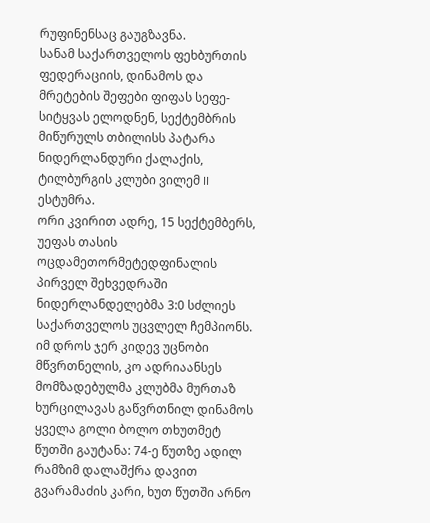რუფინენსაც გაუგზავნა.
სანამ საქართველოს ფეხბურთის ფედერაციის, დინამოს და მრეტების შეფები ფიფას სეფე-სიტყვას ელოდნენ, სექტემბრის მიწურულს თბილისს პატარა ნიდერლანდური ქალაქის, ტილბურგის კლუბი ვილემ II ესტუმრა.
ორი კვირით ადრე, 15 სექტემბერს, უეფას თასის ოცდამეთორმეტედფინალის პირველ შეხვედრაში ნიდერლანდელებმა 3:0 სძლიეს საქართველოს უცვლელ ჩემპიონს. იმ დროს ჯერ კიდევ უცნობი მწვრთნელის, კო ადრიაანსეს მომზადებულმა კლუბმა მურთაზ ხურცილავას გაწვრთნილ დინამოს ყველა გოლი ბოლო თხუთმეტ წუთში გაუტანა: 74-ე წუთზე ადილ რამზიმ დალაშქრა დავით გვარამაძის კარი, ხუთ წუთში არნო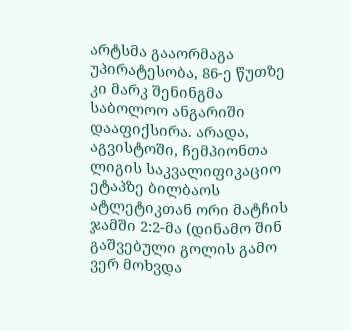არტსმა გააორმაგა უპირატესობა, 86-ე წუთზე კი მარკ შენინგმა საბოლოო ანგარიში დააფიქსირა. არადა, აგვისტოში, ჩემპიონთა ლიგის საკვალიფიკაციო ეტაპზე ბილბაოს ატლეტიკთან ორი მატჩის ჯამში 2:2-მა (დინამო შინ გაშვებული გოლის გამო ვერ მოხვდა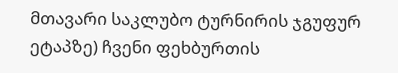მთავარი საკლუბო ტურნირის ჯგუფურ ეტაპზე) ჩვენი ფეხბურთის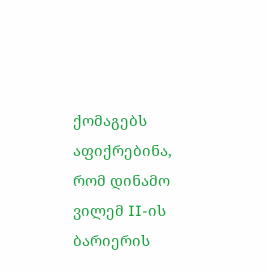ქომაგებს აფიქრებინა, რომ დინამო ვილემ II-ის ბარიერის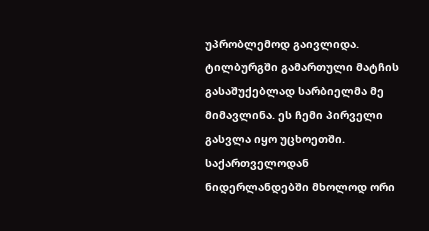უპრობლემოდ გაივლიდა.
ტილბურგში გამართული მატჩის გასაშუქებლად სარბიელმა მე მიმავლინა. ეს ჩემი პირველი გასვლა იყო უცხოეთში. საქართველოდან ნიდერლანდებში მხოლოდ ორი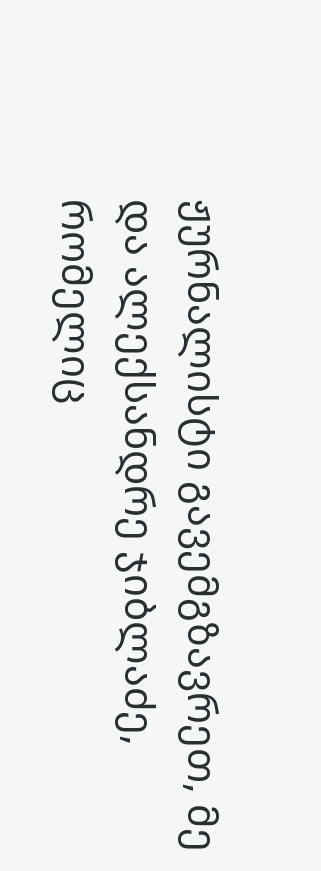ჟურნალისტი გავემგზავრეთ, მე და ალექსანდრე ჯიბლაძე, რომელიც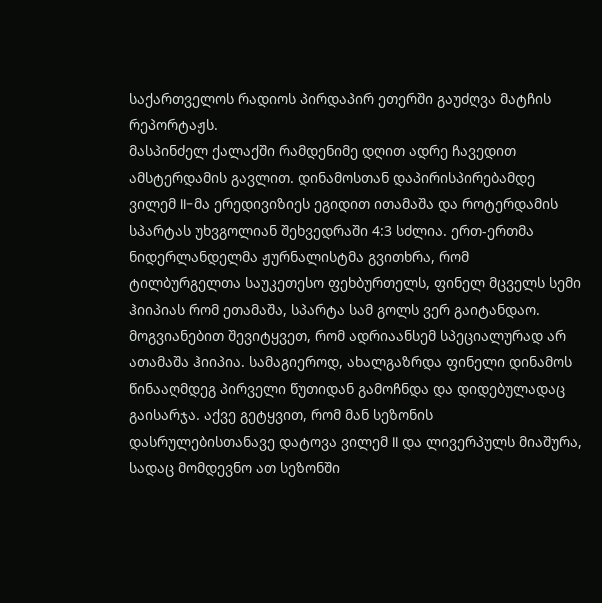საქართველოს რადიოს პირდაპირ ეთერში გაუძღვა მატჩის რეპორტაჟს.
მასპინძელ ქალაქში რამდენიმე დღით ადრე ჩავედით ამსტერდამის გავლით. დინამოსთან დაპირისპირებამდე ვილემ II-მა ერედივიზიეს ეგიდით ითამაშა და როტერდამის სპარტას უხვგოლიან შეხვედრაში 4:3 სძლია. ერთ-ერთმა ნიდერლანდელმა ჟურნალისტმა გვითხრა, რომ ტილბურგელთა საუკეთესო ფეხბურთელს, ფინელ მცველს სემი ჰიიპიას რომ ეთამაშა, სპარტა სამ გოლს ვერ გაიტანდაო. მოგვიანებით შევიტყვეთ, რომ ადრიაანსემ სპეციალურად არ ათამაშა ჰიიპია. სამაგიეროდ, ახალგაზრდა ფინელი დინამოს წინააღმდეგ პირველი წუთიდან გამოჩნდა და დიდებულადაც გაისარჯა. აქვე გეტყვით, რომ მან სეზონის დასრულებისთანავე დატოვა ვილემ II და ლივერპულს მიაშურა, სადაც მომდევნო ათ სეზონში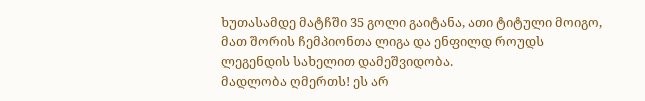ხუთასამდე მატჩში 35 გოლი გაიტანა, ათი ტიტული მოიგო, მათ შორის ჩემპიონთა ლიგა და ენფილდ როუდს ლეგენდის სახელით დამეშვიდობა.
მადლობა ღმერთს! ეს არ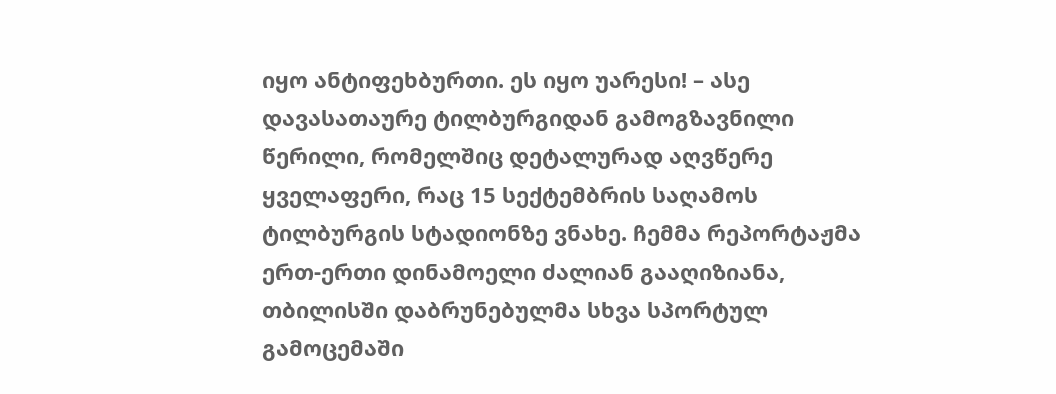იყო ანტიფეხბურთი. ეს იყო უარესი! – ასე დავასათაურე ტილბურგიდან გამოგზავნილი წერილი, რომელშიც დეტალურად აღვწერე ყველაფერი, რაც 15 სექტემბრის საღამოს ტილბურგის სტადიონზე ვნახე. ჩემმა რეპორტაჟმა ერთ-ერთი დინამოელი ძალიან გააღიზიანა, თბილისში დაბრუნებულმა სხვა სპორტულ გამოცემაში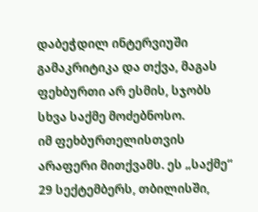დაბეჭდილ ინტერვიუში გამაკრიტიკა და თქვა, მაგას ფეხბურთი არ ესმის, სჯობს სხვა საქმე მოძებნოსო.
იმ ფეხბურთელისთვის არაფერი მითქვამს. ეს „საქმე“ 29 სექტემბერს, თბილისში,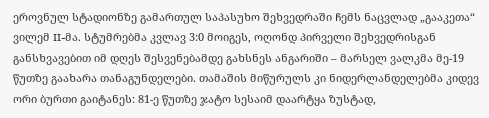ეროვნულ სტადიონზე გამართულ საპასუხო შეხვედრაში ჩემს ნაცვლად „გააკეთა“ ვილემ II-მა. სტუმრებმა კვლავ 3:0 მოიგეს, ოღონდ პირველი შეხვედრისგან განსხვავებით იმ დღეს შესვენებამდე გახსნეს ანგარიში – მარსელ ვალკმა მე-19 წუთზე გაახარა თანაგუნდელები. თამაშის მიწურულს კი ნიდერლანდელებმა კიდევ ორი ბურთი გაიტანეს: 81-ე წუთზე ჯატო სესაიმ დაარტყა ზუსტად,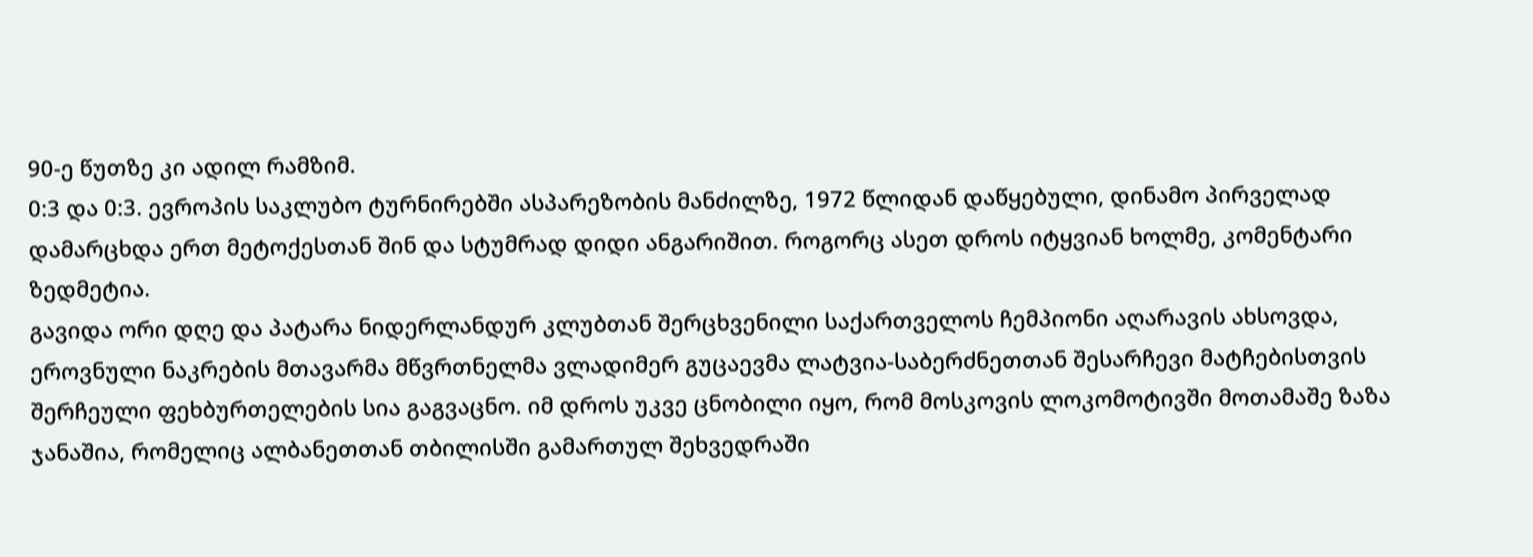90-ე წუთზე კი ადილ რამზიმ.
0:3 და 0:3. ევროპის საკლუბო ტურნირებში ასპარეზობის მანძილზე, 1972 წლიდან დაწყებული, დინამო პირველად დამარცხდა ერთ მეტოქესთან შინ და სტუმრად დიდი ანგარიშით. როგორც ასეთ დროს იტყვიან ხოლმე, კომენტარი ზედმეტია.
გავიდა ორი დღე და პატარა ნიდერლანდურ კლუბთან შერცხვენილი საქართველოს ჩემპიონი აღარავის ახსოვდა, ეროვნული ნაკრების მთავარმა მწვრთნელმა ვლადიმერ გუცაევმა ლატვია-საბერძნეთთან შესარჩევი მატჩებისთვის შერჩეული ფეხბურთელების სია გაგვაცნო. იმ დროს უკვე ცნობილი იყო, რომ მოსკოვის ლოკომოტივში მოთამაშე ზაზა ჯანაშია, რომელიც ალბანეთთან თბილისში გამართულ შეხვედრაში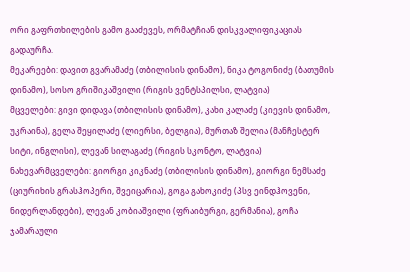ორი გაფრთხილების გამო გააძევეს, ორმატჩიან დისკვალიფიკაციას გადაურჩა.
მეკარეები: დავით გვარამაძე (თბილისის დინამო), ნიკა ტოგონიძე (ბათუმის დინამო), სოსო გრიშიკაშვილი (რიგის ვენტსპილსი, ლატვია)
მცველები: გივი დიდავა (თბილისის დინამო), კახი კალაძე (კიევის დინამო, უკრაინა), გელა შეყილაძე (ლიერსი, ბელგია), მურთაზ შელია (მანჩესტერ სიტი, ინგლისი), ლევან სილაგაძე (რიგის სკონტო, ლატვია)
ნახევარმცველები: გიორგი კიკნაძე (თბილისის დინამო), გიორგი ნემსაძე (ციურიხის გრასჰოპერი, შვეიცარია), გოგა გახოკიძე (პსვ ეინდჰოვენი, ნიდერლანდები), ლევან კობიაშვილი (ფრაიბურგი, გერმანია), გოჩა ჯამარაული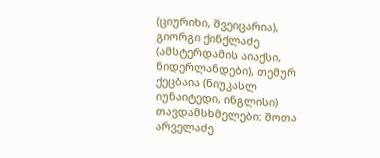(ციურიხი, შვეიცარია), გიორგი ქინქლაძე (ამსტერდამის აიაქსი, ნიდერლანდები), თემურ ქეცბაია (ნიუკასლ იუნაიტედი, ინგლისი)
თავდამსხმელები: შოთა არველაძე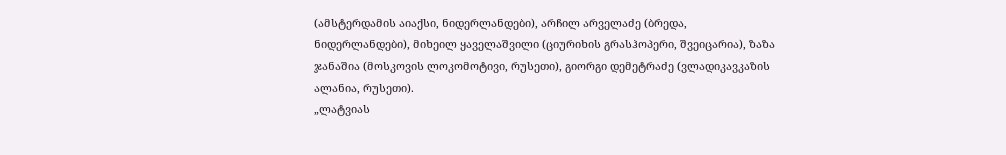(ამსტერდამის აიაქსი, ნიდერლანდები), არჩილ არველაძე (ბრედა, ნიდერლანდები), მიხეილ ყაველაშვილი (ციურიხის გრასჰოპერი, შვეიცარია), ზაზა ჯანაშია (მოსკოვის ლოკომოტივი, რუსეთი), გიორგი დემეტრაძე (ვლადიკავკაზის ალანია, რუსეთი).
„ლატვიას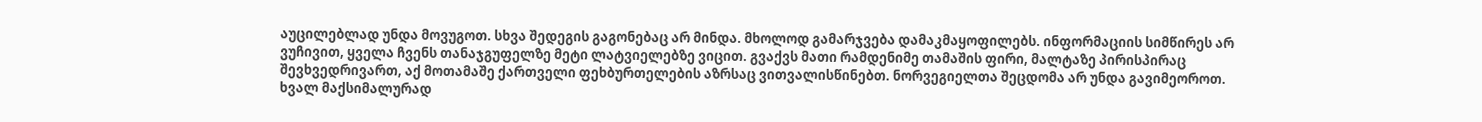აუცილებლად უნდა მოვუგოთ. სხვა შედეგის გაგონებაც არ მინდა. მხოლოდ გამარჯვება დამაკმაყოფილებს. ინფორმაციის სიმწირეს არ ვუჩივით, ყველა ჩვენს თანაჯგუფელზე მეტი ლატვიელებზე ვიცით. გვაქვს მათი რამდენიმე თამაშის ფირი, მალტაზე პირისპირაც შევხვედრივართ, აქ მოთამაშე ქართველი ფეხბურთელების აზრსაც ვითვალისწინებთ. ნორვეგიელთა შეცდომა არ უნდა გავიმეოროთ. ხვალ მაქსიმალურად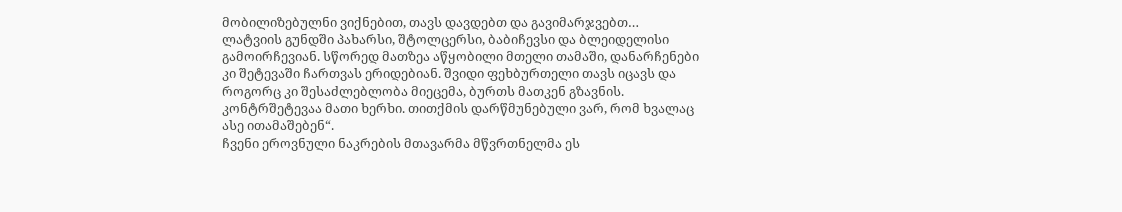მობილიზებულნი ვიქნებით, თავს დავდებთ და გავიმარჯვებთ…
ლატვიის გუნდში პახარსი, შტოლცერსი, ბაბიჩევსი და ბლეიდელისი გამოირჩევიან. სწორედ მათზეა აწყობილი მთელი თამაში, დანარჩენები კი შეტევაში ჩართვას ერიდებიან. შვიდი ფეხბურთელი თავს იცავს და როგორც კი შესაძლებლობა მიეცემა, ბურთს მათკენ გზავნის. კონტრშეტევაა მათი ხერხი. თითქმის დარწმუნებული ვარ, რომ ხვალაც ასე ითამაშებენ“.
ჩვენი ეროვნული ნაკრების მთავარმა მწვრთნელმა ეს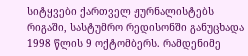სიტყვები ქართველ ჟურნალისტებს რიგაში, სასტუმრო რედისონში განუცხადა 1998 წლის 9 ოქტომბერს. რამდენიმე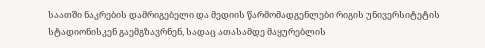საათში ნაკრების დამრიგებელი და მედიის წარმომადგენლები რიგის უნივერსიტეტის სტადიონისკენ გაემგზავრნენ, სადაც ათასამდე მაყურებლის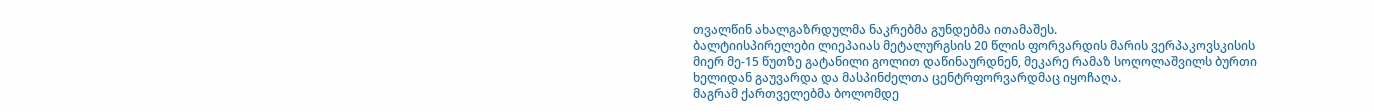თვალწინ ახალგაზრდულმა ნაკრებმა გუნდებმა ითამაშეს.
ბალტიისპირელები ლიეპაიას მეტალურგსის 20 წლის ფორვარდის მარის ვერპაკოვსკისის მიერ მე-15 წუთზე გატანილი გოლით დაწინაურდნენ, მეკარე რამაზ სოღოლაშვილს ბურთი ხელიდან გაუვარდა და მასპინძელთა ცენტრფორვარდმაც იყოჩაღა.
მაგრამ ქართველებმა ბოლომდე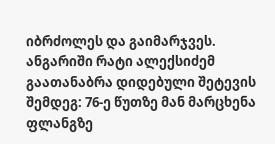იბრძოლეს და გაიმარჯვეს. ანგარიში რატი ალექსიძემ გაათანაბრა დიდებული შეტევის შემდეგ: 76-ე წუთზე მან მარცხენა ფლანგზე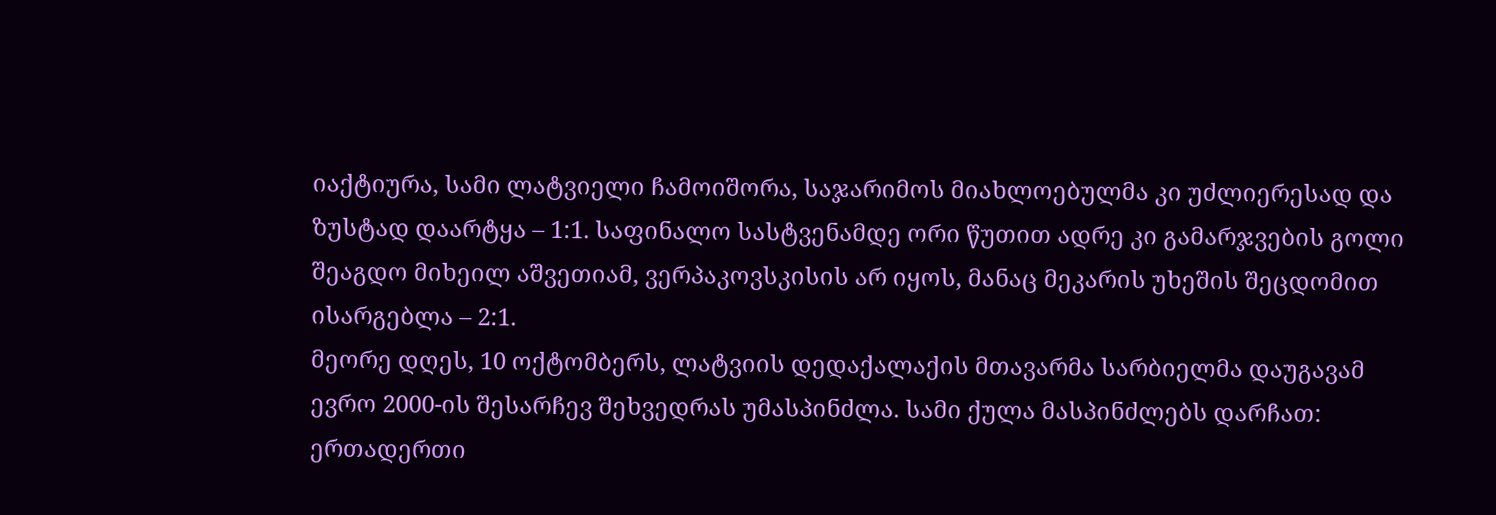იაქტიურა, სამი ლატვიელი ჩამოიშორა, საჯარიმოს მიახლოებულმა კი უძლიერესად და ზუსტად დაარტყა – 1:1. საფინალო სასტვენამდე ორი წუთით ადრე კი გამარჯვების გოლი შეაგდო მიხეილ აშვეთიამ, ვერპაკოვსკისის არ იყოს, მანაც მეკარის უხეშის შეცდომით ისარგებლა – 2:1.
მეორე დღეს, 10 ოქტომბერს, ლატვიის დედაქალაქის მთავარმა სარბიელმა დაუგავამ ევრო 2000-ის შესარჩევ შეხვედრას უმასპინძლა. სამი ქულა მასპინძლებს დარჩათ: ერთადერთი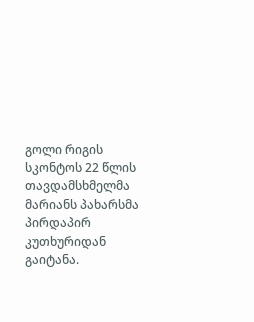გოლი რიგის სკონტოს 22 წლის თავდამსხმელმა მარიანს პახარსმა პირდაპირ კუთხურიდან გაიტანა.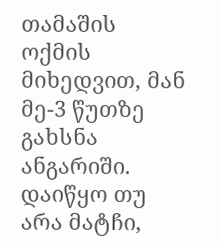თამაშის ოქმის მიხედვით, მან მე-3 წუთზე გახსნა ანგარიში. დაიწყო თუ არა მატჩი,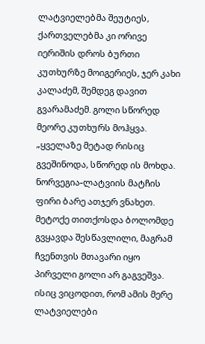ლატვიელებმა შეუტიეს, ქართველებმა კი ორივე იერიშის დროს ბურთი კუთხურზე მოიგერიეს, ჯერ კახი კალაძემ, შემდეგ დავით გვარამაძემ. გოლი სწორედ მეორე კუთხურს მოჰყვა.
„ყველაზე მეტად რისიც გვეშინოდა, სწორედ ის მოხდა. ნორვეგია-ლატვიის მატჩის ფირი ბარე ათჯერ ვნახეთ. მეტოქე თითქოსდა ბოლომდე გვყავდა შესწავლილი, მაგრამ ჩვენთვის მთავარი იყო პირველი გოლი არ გაგვეშვა. ისიც ვიცოდით, რომ ამის მერე ლატვიელები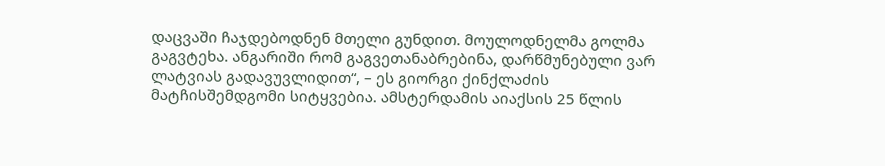დაცვაში ჩაჯდებოდნენ მთელი გუნდით. მოულოდნელმა გოლმა გაგვტეხა. ანგარიში რომ გაგვეთანაბრებინა, დარწმუნებული ვარ ლატვიას გადავუვლიდით“, – ეს გიორგი ქინქლაძის მატჩისშემდგომი სიტყვებია. ამსტერდამის აიაქსის 25 წლის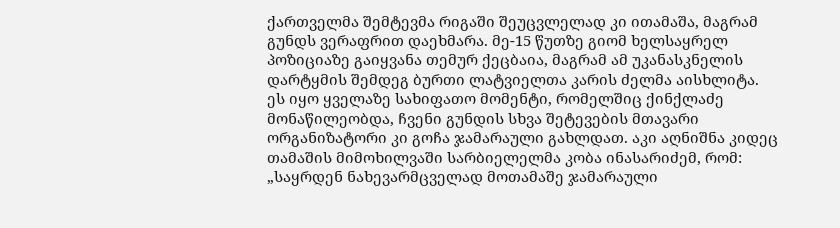ქართველმა შემტევმა რიგაში შეუცვლელად კი ითამაშა, მაგრამ გუნდს ვერაფრით დაეხმარა. მე-15 წუთზე გიომ ხელსაყრელ პოზიციაზე გაიყვანა თემურ ქეცბაია, მაგრამ ამ უკანასკნელის დარტყმის შემდეგ ბურთი ლატვიელთა კარის ძელმა აისხლიტა.
ეს იყო ყველაზე სახიფათო მომენტი, რომელშიც ქინქლაძე მონაწილეობდა, ჩვენი გუნდის სხვა შეტევების მთავარი ორგანიზატორი კი გოჩა ჯამარაული გახლდათ. აკი აღნიშნა კიდეც თამაშის მიმოხილვაში სარბიელელმა კობა ინასარიძემ, რომ: „საყრდენ ნახევარმცველად მოთამაშე ჯამარაული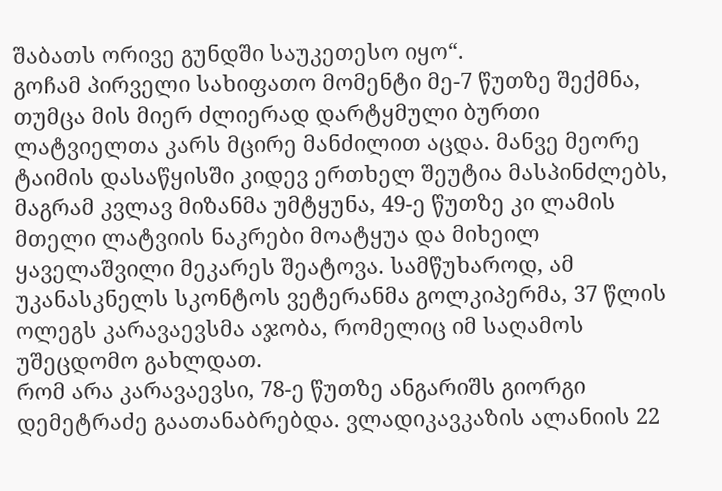შაბათს ორივე გუნდში საუკეთესო იყო“.
გოჩამ პირველი სახიფათო მომენტი მე-7 წუთზე შექმნა, თუმცა მის მიერ ძლიერად დარტყმული ბურთი ლატვიელთა კარს მცირე მანძილით აცდა. მანვე მეორე ტაიმის დასაწყისში კიდევ ერთხელ შეუტია მასპინძლებს, მაგრამ კვლავ მიზანმა უმტყუნა, 49-ე წუთზე კი ლამის მთელი ლატვიის ნაკრები მოატყუა და მიხეილ ყაველაშვილი მეკარეს შეატოვა. სამწუხაროდ, ამ უკანასკნელს სკონტოს ვეტერანმა გოლკიპერმა, 37 წლის ოლეგს კარავაევსმა აჯობა, რომელიც იმ საღამოს უშეცდომო გახლდათ.
რომ არა კარავაევსი, 78-ე წუთზე ანგარიშს გიორგი დემეტრაძე გაათანაბრებდა. ვლადიკავკაზის ალანიის 22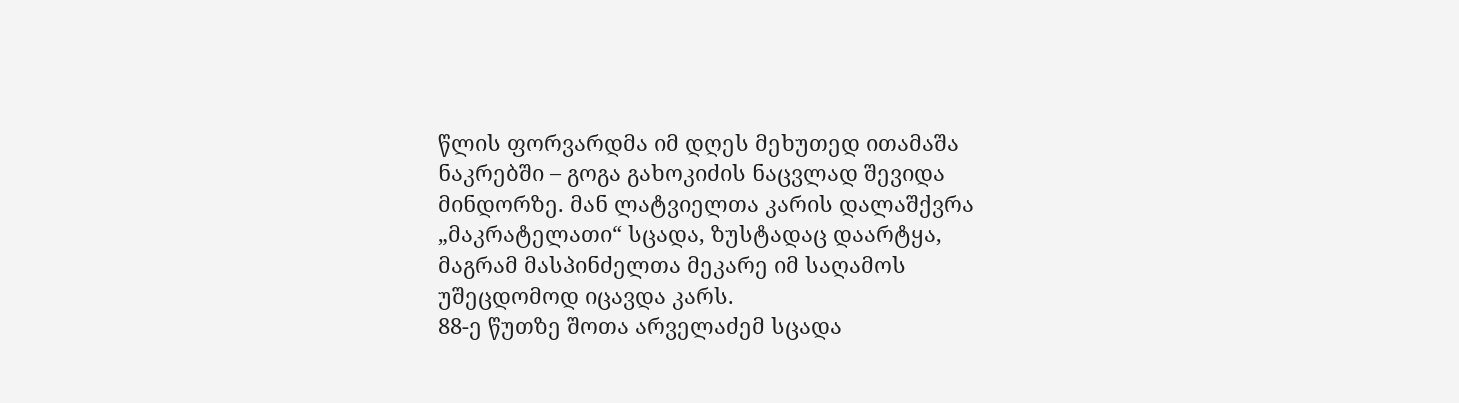წლის ფორვარდმა იმ დღეს მეხუთედ ითამაშა ნაკრებში – გოგა გახოკიძის ნაცვლად შევიდა მინდორზე. მან ლატვიელთა კარის დალაშქვრა „მაკრატელათი“ სცადა, ზუსტადაც დაარტყა, მაგრამ მასპინძელთა მეკარე იმ საღამოს უშეცდომოდ იცავდა კარს.
88-ე წუთზე შოთა არველაძემ სცადა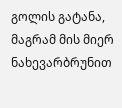გოლის გატანა, მაგრამ მის მიერ ნახევარბრუნით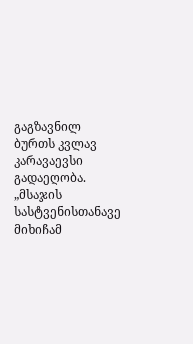გაგზავნილ ბურთს კვლავ კარავაევსი გადაეღობა.
„მსაჯის სასტვენისთანავე მიხიჩამ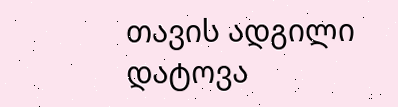თავის ადგილი დატოვა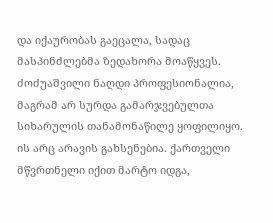და იქაურობას გაეცალა, სადაც მასპინძლებმა ზედახორა მოაწყვეს. ძოძუაშვილი ნაღდი პროფესიონალია, მაგრამ არ სურდა გამარჯვებულთა სიხარულის თანამონაწილე ყოფილიყო. ის არც არავის გახსენებია. ქართველი მწვრთნელი იქით მარტო იდგა,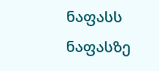ნაფასს ნაფასზე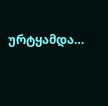ურტყამდა…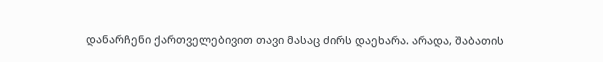დანარჩენი ქართველებივით თავი მასაც ძირს დაეხარა. არადა, შაბათის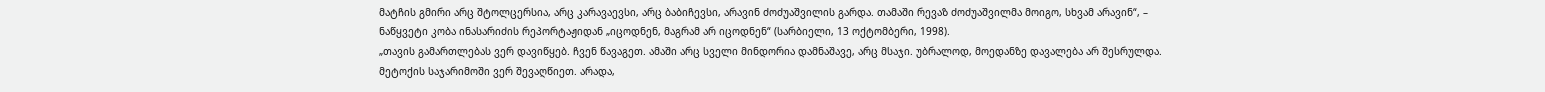მატჩის გმირი არც შტოლცერსია, არც კარავაევსი, არც ბაბიჩევსი, არავინ ძოძუაშვილის გარდა. თამაში რევაზ ძოძუაშვილმა მოიგო, სხვამ არავინ“, – ნაწყვეტი კობა ინასარიძის რეპორტაჟიდან „იცოდნენ, მაგრამ არ იცოდნენ“ (სარბიელი, 13 ოქტომბერი, 1998).
„თავის გამართლებას ვერ დავიწყებ. ჩვენ წავაგეთ. ამაში არც სველი მინდორია დამნაშავე, არც მსაჯი. უბრალოდ, მოედანზე დავალება არ შესრულდა. მეტოქის საჯარიმოში ვერ შევაღწიეთ. არადა,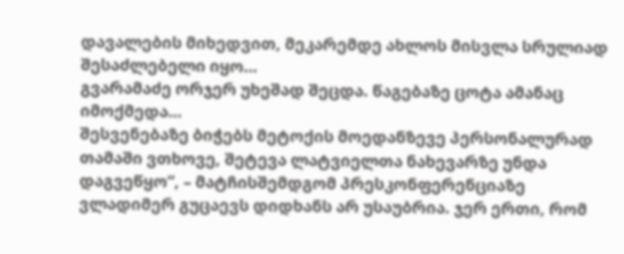დავალების მიხედვით, მეკარემდე ახლოს მისვლა სრულიად შესაძლებელი იყო…
გვარამაძე ორჯერ უხეშად შეცდა. წაგებაზე ცოტა ამანაც იმოქმედა…
შესვენებაზე ბიჭებს მეტოქის მოედანზევე პერსონალურად თამაში ვთხოვე, შეტევა ლატვიელთა ნახევარზე უნდა დაგვეწყო“, – მატჩისშემდგომ პრესკონფერენციაზე ვლადიმერ გუცაევს დიდხანს არ უსაუბრია. ჯერ ერთი, რომ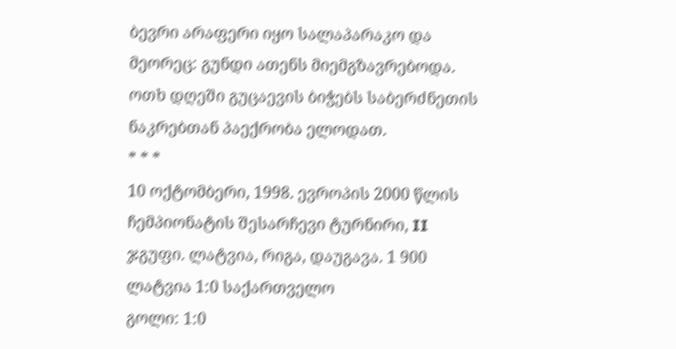ბევრი არაფერი იყო სალაპარაკო და მეორეც: გუნდი ათენს მიემგზავრებოდა. ოთხ დღეში გუცაევის ბიჭებს საბერძნეთის ნაკრებთან პაექრობა ელოდათ.
* * *
10 ოქტომბერი, 1998. ევროპის 2000 წლის ჩემპიონატის შესარჩევი ტურნირი, II ჯგუფი. ლატვია, რიგა, დაუგავა. 1 900
ლატვია 1:0 საქართველო
გოლი: 1:0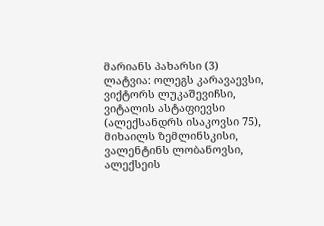მარიანს პახარსი (3)
ლატვია: ოლეგს კარავაევსი, ვიქტორს ლუკაშევიჩსი, ვიტალის ასტაფიევსი (ალექსანდრს ისაკოვსი 75), მიხაილს ზემლინსკისი, ვალენტინს ლობანოვსი, ალექსეის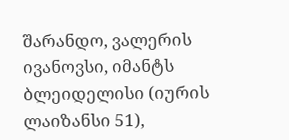შარანდო, ვალერის ივანოვსი, იმანტს ბლეიდელისი (იურის ლაიზანსი 51),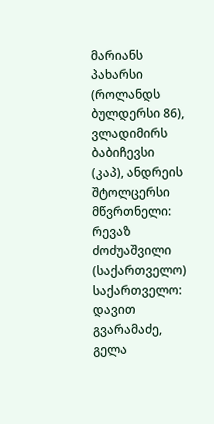მარიანს პახარსი (როლანდს ბულდერსი 86), ვლადიმირს ბაბიჩევსი (კაპ), ანდრეის შტოლცერსი
მწვრთნელი: რევაზ ძოძუაშვილი (საქართველო)
საქართველო: დავით გვარამაძე, გელა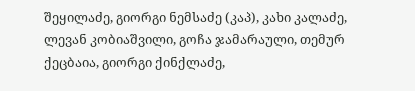შეყილაძე, გიორგი ნემსაძე (კაპ), კახი კალაძე, ლევან კობიაშვილი, გოჩა ჯამარაული, თემურ ქეცბაია, გიორგი ქინქლაძე,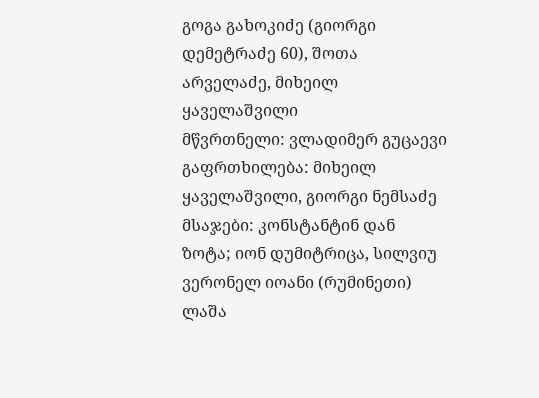გოგა გახოკიძე (გიორგი დემეტრაძე 60), შოთა არველაძე, მიხეილ ყაველაშვილი
მწვრთნელი: ვლადიმერ გუცაევი
გაფრთხილება: მიხეილ ყაველაშვილი, გიორგი ნემსაძე
მსაჯები: კონსტანტინ დან ზოტა; იონ დუმიტრიცა, სილვიუ ვერონელ იოანი (რუმინეთი)
ლაშა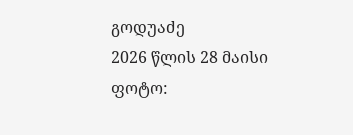გოდუაძე
2026 წლის 28 მაისი
ფოტო: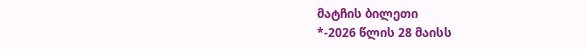მატჩის ბილეთი
*-2026 წლის 28 მაისს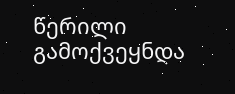წერილი გამოქვეყნდა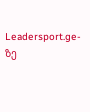Leadersport.ge-ზე